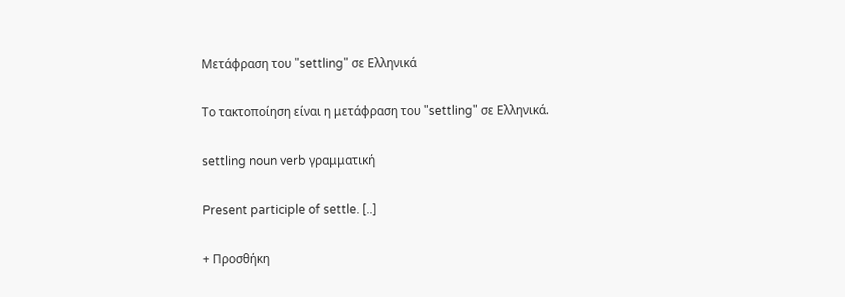Μετάφραση του "settling" σε Ελληνικά

Το τακτοποίηση είναι η μετάφραση του "settling" σε Ελληνικά.

settling noun verb γραμματική

Present participle of settle. [..]

+ Προσθήκη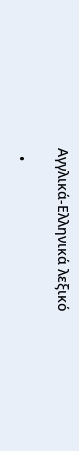Αγγλικά-Ελληνικά λεξικό

  •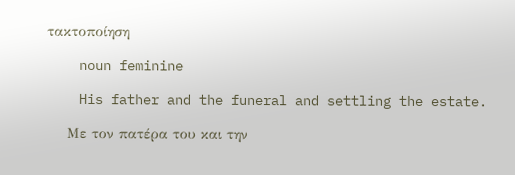τακτοποίηση

    noun feminine

    His father and the funeral and settling the estate.

    Με τον πατέρα του και την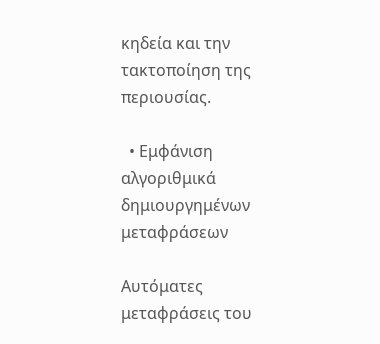κηδεία και την τακτοποίηση της περιουσίας.

  • Εμφάνιση αλγοριθμικά δημιουργημένων μεταφράσεων

Αυτόματες μεταφράσεις του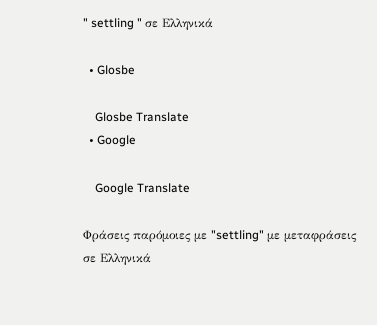" settling " σε Ελληνικά

  • Glosbe

    Glosbe Translate
  • Google

    Google Translate

Φράσεις παρόμοιες με "settling" με μεταφράσεις σε Ελληνικά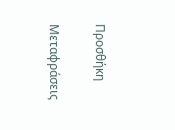Προσθήκη

Μεταφράσεις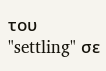του "settling" σε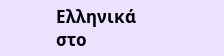Ελληνικά στο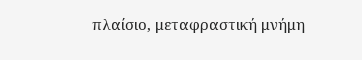πλαίσιο, μεταφραστική μνήμη